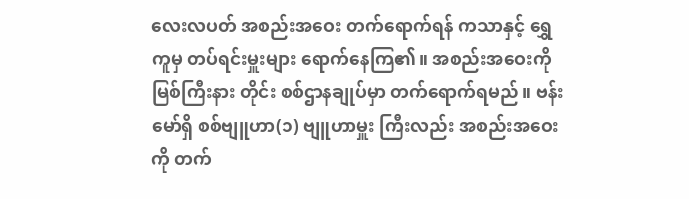လေးလပတ် အစည်းအဝေး တက်ရောက်ရန် ကသာနှင့် ရွှေကူမှ တပ်ရင်းမှူးများ ရောက်နေကြ၏။ အစည်းအဝေးကို မြစ်ကြီးနား တိုင်း စစ်ဌာနချုပ်မှာ တက်ရောက်ရမည်။ ဗန်းမော်ရှိ စစ်ဗျူဟာ(၁) ဗျူဟာမှူး ကြီးလည်း အစည်းအဝေးကို တက်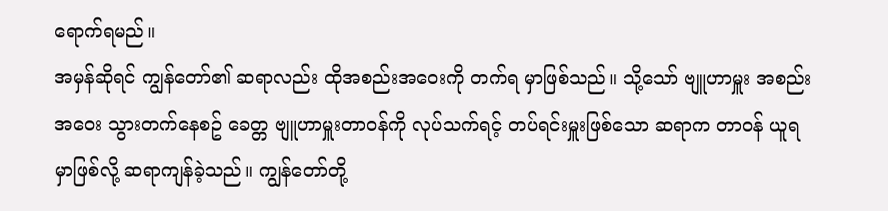ရောက်ရမည်။
အမှန်ဆိုရင် ကျွန်တော်၏ ဆရာလည်း ထိုအစည်းအဝေးကို တက်ရ မှာဖြစ်သည်။ သို့သော် ဗျူဟာမှူး အစည်းအဝေး သွားတက်နေစဥ် ခေတ္တ ဗျူဟာမှူးတာဝန်ကို လုပ်သက်ရင့် တပ်ရင်းမှူးဖြစ်သော ဆရာက တာဝန် ယူရမှာဖြစ်လို့ ဆရာကျန်ခဲ့သည်။ ကျွန်တော်တို့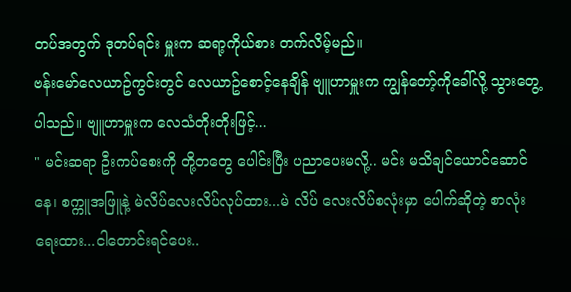တပ်အတွက် ဒုတပ်ရင်း မှူးက ဆရာ့ကိုယ်စား တက်လိမ့်မည်။
ဗန်းမော်လေယာဥ်ကွင်းတွင် လေယာဥ်စောင့်နေချိန် ဗျူဟာမှူးက ကျွန်တော့်ကိုခေါ်လို့ သွားတွေ့ပါသည်။ ဗျူဟာမှူးက လေသံတိုးတိုးဖြင့်...
" မင်းဆရာ ဦးကပ်စေးကို တို့တတွေ ပေါင်းပြီး ပညာပေးမလို့.. မင်း မသိချင်ယောင်ဆောင်နေ၊ စက္ကူအဖြူနဲ့ မဲလိပ်လေးလိပ်လုပ်ထား...မဲ လိပ် လေးလိပ်စလုံးမှာ ပေါက်ဆိုတဲ့ စာလုံးရေးထား...ငါတောင်းရင်ပေး..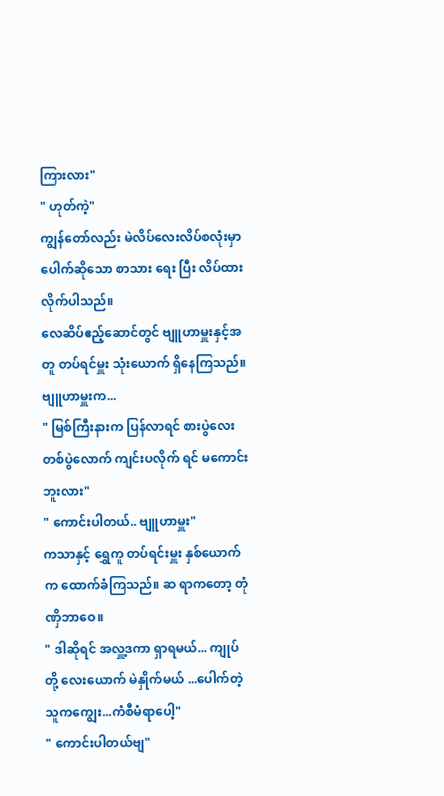ကြားလား"
" ဟုတ်ကဲ့"
ကျွန်တော်လည်း မဲလိပ်လေးလိပ်စလုံးမှာ ပေါက်ဆိုသော စာသား ရေး ပြီး လိပ်ထားလိုက်ပါသည်။
လေဆိပ်ဧည့်ဆောင်တွင် ဗျူဟာမှူးနှင့်အတူ တပ်ရင်မှူး သုံးယောက် ရှိနေကြသည်။ ဗျူဟာမှူးက...
" မြစ်ကြီးနားက ပြန်လာရင် စားပွဲလေး တစ်ပွဲလောက် ကျင်းပလိုက် ရင် မကောင်းဘူးလား"
" ကောင်းပါတယ်.. ဗျူဟာမှူး"
ကသာနှင့် ရွှေကူ တပ်ရင်းမှူး နှစ်ယောက်က ထောက်ခံကြသည်။ ဆ ရာကတော့ တုံဏှိဘာဝေ။
" ဒါဆိုရင် အလှူ့ဒကာ ရှာရမယ်... ကျုပ်တို့ လေးယောက် မဲနှိုက်မယ် ...ပေါက်တဲ့သူကကျွေး...ကံစီမံရာပေါ့"
" ကောင်းပါတယ်ဗျ"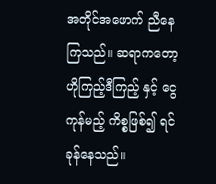အတိုင်အဖောက် ညီနေကြသည်။ ဆရာကတော့ ဟိုကြည့်ဒီကြည့် နှင့် ငွေကုန်မည့် ကိစ္စဖြစ်၍ ရင်ခုန်နေသည်။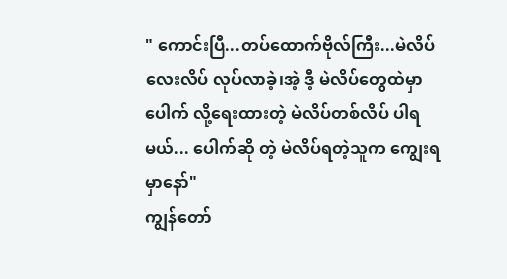" ကောင်းပြီ...တပ်ထောက်ဗိုလ်ကြီး...မဲလိပ်လေးလိပ် လုပ်လာခဲ့၊အဲ့ ဒီ့ မဲလိပ်တွေထဲမှာ ပေါက် လို့ရေးထားတဲ့ မဲလိပ်တစ်လိပ် ပါရမယ်... ပေါက်ဆို တဲ့ မဲလိပ်ရတဲ့သူက ကျွေးရမှာနော်"
ကျွန်တော်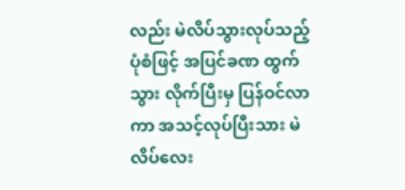လည်း မဲလိပ်သွားလုပ်သည့် ပုံစံဖြင့် အပြင်ခဏ ထွက်သွား လိုက်ပြီးမှ ပြန်ဝင်လာကာ အသင့်လုပ်ပြီးသား မဲလိပ်လေး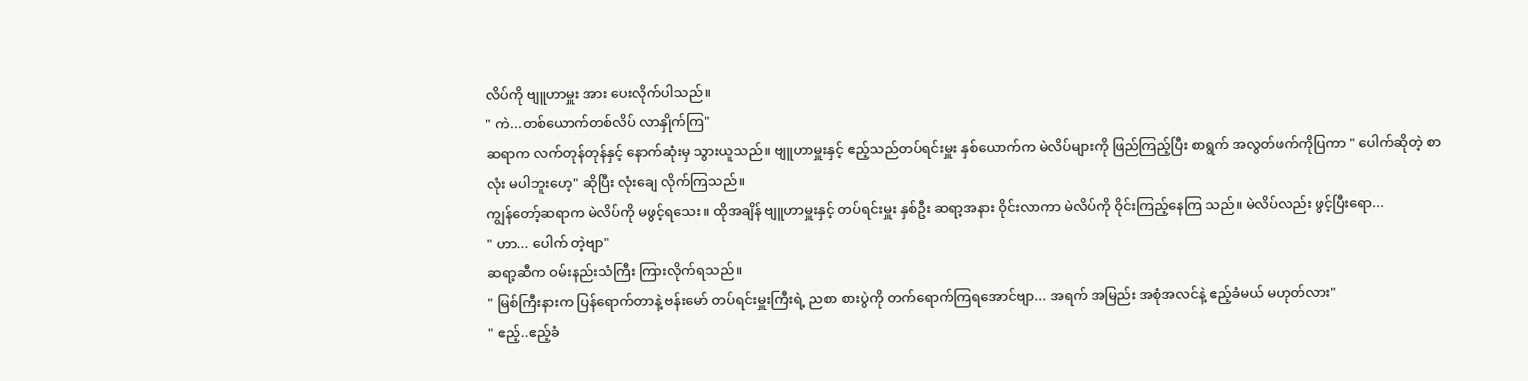လိပ်ကို ဗျူဟာမှူး အား ပေးလိုက်ပါသည်။
" ကဲ...တစ်ယောက်တစ်လိပ် လာနှိုက်ကြ"
ဆရာက လက်တုန်တုန်နှင့် နောက်ဆုံးမှ သွားယူသည်။ ဗျူဟာမှူးနှင့် ဧည့်သည်တပ်ရင်းမှူး နှစ်ယောက်က မဲလိပ်များကို ဖြည်ကြည့်ပြီး စာရွက် အလွတ်ဖက်ကိုပြကာ " ပေါက်ဆိုတဲ့ စာလုံး မပါဘူးဟေ့" ဆိုပြီး လုံးချေ လိုက်ကြသည်။
ကျွန်တော့်ဆရာက မဲလိပ်ကို မဖွင့်ရသေး။ ထိုအချိန် ဗျူဟာမှူးနှင့် တပ်ရင်းမှူး နှစ်ဦး ဆရာ့အနား ဝိုင်းလာကာ မဲလိပ်ကို ဝိုင်းကြည့်နေကြ သည်။ မဲလိပ်လည်း ဖွင့်ပြီးရော...
" ဟာ... ပေါက် တဲ့ဗျာ"
ဆရာ့ဆီက ဝမ်းနည်းသံကြီး ကြားလိုက်ရသည်။
" မြစ်ကြီးနားက ပြန်ရောက်တာနဲ့ ဗန်းမော် တပ်ရင်းမှူးကြီးရဲ့ ညစာ စားပွဲကို တက်ရောက်ကြရအောင်ဗျာ... အရက် အမြည်း အစုံအလင်နဲ့ ဧည့်ခံမယ် မဟုတ်လား"
" ဧည့်..ဧည့်ခံ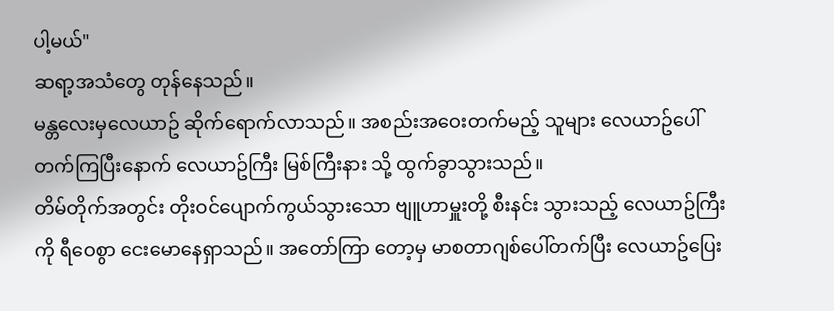ပါ့မယ်"
ဆရာ့အသံတွေ တုန်နေသည်။
မန္တလေးမှလေယာဥ် ဆိုက်ရောက်လာသည်။ အစည်းအဝေးတက်မည့် သူများ လေယာဥ်ပေါ်တက်ကြပြီးနောက် လေယာဥ်ကြီး မြစ်ကြီးနား သို့ ထွက်ခွာသွားသည်။
တိမ်တိုက်အတွင်း တိုးဝင်ပျောက်ကွယ်သွားသော ဗျူဟာမှူးတို့ စီးနင်း သွားသည့် လေယာဥ်ကြီးကို ရီဝေစွာ ငေးမောနေရှာသည်။ အတော်ကြာ တော့မှ မာစတာဂျစ်ပေါ်တက်ပြီး လေယာဥ်ပြေး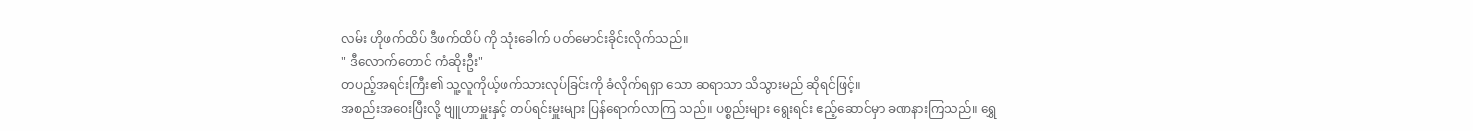လမ်း ဟိုဖက်ထိပ် ဒီဖက်ထိပ် ကို သုံးခေါက် ပတ်မောင်းခိုင်းလိုက်သည်။
" ဒီလောက်တောင် ကံဆိုးဦး"
တပည့်အရင်းကြီး၏ သူ့လူကိုယ့်ဖက်သားလုပ်ခြင်းကို ခံလိုက်ရရှာ သော ဆရာသာ သိသွားမည် ဆိုရင်ဖြင့်။
အစည်းအဝေးပြီးလို့ ဗျူဟာမှူးနှင့် တပ်ရင်းမှူးများ ပြန်ရောက်လာကြ သည်။ ပစ္စည်းများ ရွေးရင်း ဧည့်ဆောင်မှာ ခဏနားကြသည်။ ရွှေ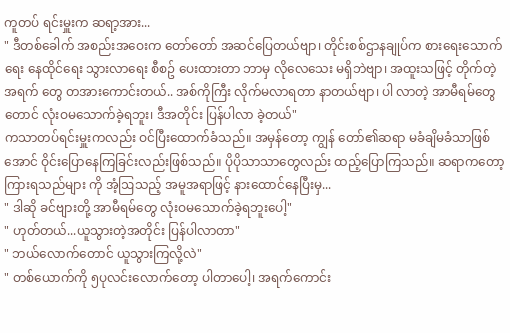ကူတပ် ရင်းမှူးက ဆရာ့အား...
" ဒီတစ်ခေါက် အစည်းအဝေးက တော်တော် အဆင်ပြေတယ်ဗျာ၊ တိုင်းစစ်ဌာနချုပ်က စားရေးသောက်ရေး နေထိုင်ရေး သွားလာရေး စီစဥ် ပေးထားတာ ဘာမှ လိုလေသေး မရှိဘဲဗျာ၊ အထူးသဖြင့် တိုက်တဲ့အရက် တွေ တအားကောင်းတယ်.. အစ်ကိုကြီး လိုက်မလာရတာ နာတယ်ဗျာ၊ ပါ လာတဲ့ အာမီရမ်တွေတောင် လုံးဝမသောက်ခဲ့ရဘူး၊ ဒီအတိုင်း ပြန်ပါလာ ခဲ့တယ်"
ကသာတပ်ရင်းမှူးကလည်း ဝင်ပြီးထောက်ခံသည်။ အမှန်တော့ ကျွန် တော်၏ဆရာ မခံချိမခံသာဖြစ်အောင် ဝိုင်းပြောနေကြခြင်းလည်းဖြစ်သည်။ ပိုပိုသာသာတွေလည်း ထည့်ပြောကြသည်။ ဆရာကတော့ ကြားရသည်များ ကို အံ့ဩသည့် အမူအရာဖြင့် နားထောင်နေပြီးမှ...
" ဒါဆို ခင်ဗျားတို့ အာမီရမ်တွေ လုံးဝမသောက်ခဲ့ရဘူးပေါ့"
" ဟုတ်တယ်...ယူသွားတဲ့အတိုင်း ပြန်ပါလာတာ"
" ဘယ်လောက်တောင် ယူသွားကြလို့လဲ"
" တစ်ယောက်ကို ၅ပုလင်းလောက်တော့ ပါတာပေါ့၊ အရက်ကောင်း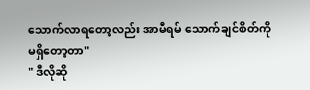သောက်လာရတော့လည်း အာမီရမ် သောက်ချင်စိတ်ကို မရှိတော့တာ"
" ဒီလိုဆို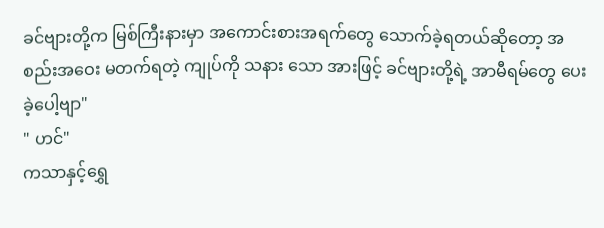ခင်ဗျားတို့က မြစ်ကြီးနားမှာ အကောင်းစားအရက်တွေ သောက်ခဲ့ရတယ်ဆိုတော့ အစည်းအဝေး မတက်ရတဲ့ ကျုပ်ကို သနား သော အားဖြင့် ခင်ဗျားတို့ရဲ့ အာမီရမ်တွေ ပေးခဲ့ပေါ့ဗျာ"
" ဟင်"
ကသာနှင့်ရွှေ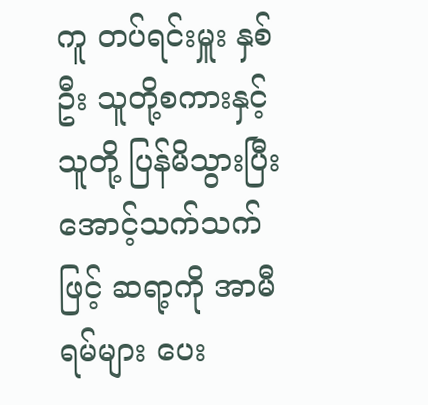ကူ တပ်ရင်းမှူး နှစ်ဦး သူတို့စကားနှင့် သူတို့ ပြန်မိသွားပြီး အောင့်သက်သက်ဖြင့် ဆရာ့ကို အာမီရမ်များ ပေး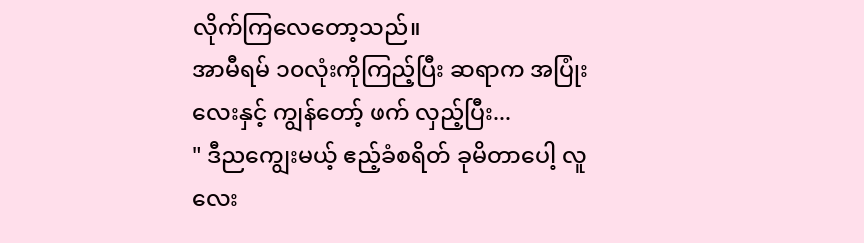လိုက်ကြလေတော့သည်။
အာမီရမ် ၁၀လုံးကိုကြည့်ပြီး ဆရာက အပြုံးလေးနှင့် ကျွန်တော့် ဖက် လှည့်ပြီး...
" ဒီညကျွေးမယ့် ဧည့်ခံစရိတ် ခုမိတာပေါ့ လူလေး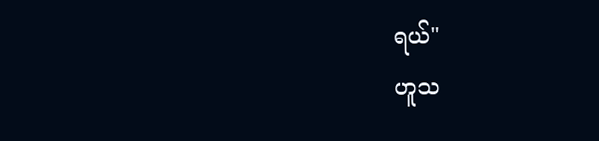ရယ်"
ဟူသ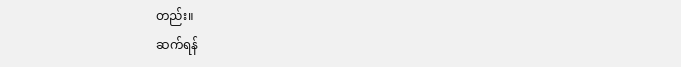တည်း။
ဆက်ရန်